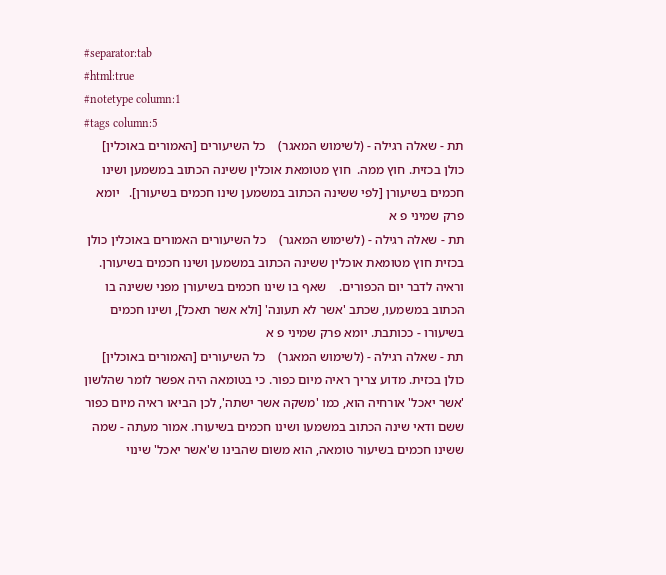#separator:tab
#html:true
#notetype column:1
#tags column:5
תת - שאלה רגילה - (לשימוש המאגר)    כל השיעורים [האמורים באוכלין] כולן בכזית. חוץ ממה.  חוץ מטומאת אוכלין ששינה הכתוב במשמען ושינו חכמים בשיעורן [לפי ששינה הכתוב במשמען שינו חכמים בשיעורן].   יומא פרק שמיני פ א
תת - שאלה רגילה - (לשימוש המאגר)    כל השיעורים האמורים באוכלין כולן בכזית חוץ מטומאת אוכלין ששינה הכתוב במשמען ושינו חכמים בשיעורן. וראיה לדבר יום הכפורים.    שאף בו שינו חכמים בשיעורן מפני ששינה בו הכתוב במשמעו, שכתב 'אשר לא תעונה' [ולא אשר תאכל], ושינו חכמים בשיעורו - ככותבת. יומא פרק שמיני פ א
תת - שאלה רגילה - (לשימוש המאגר)    כל השיעורים [האמורים באוכלין] כולן בכזית. מדוע צריך ראיה מיום כפור. כי בטומאה היה אפשר לומר שהלשון 'אשר יאכל' אורחיה הוא, כמו 'משקה אשר ישתה', לכן הביאו ראיה מיום כפור ששם ודאי שינה הכתוב במשמעו ושינו חכמים בשיעורו. אמור מעתה - שמה ששינו חכמים בשיעור טומאה, הוא משום שהבינו ש'אשר יאכל' שינוי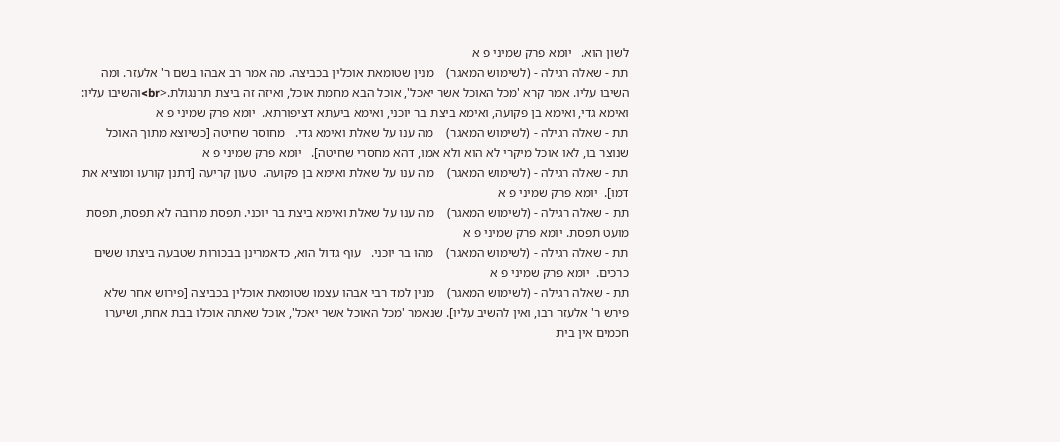לשון הוא.   יומא פרק שמיני פ א
תת - שאלה רגילה - (לשימוש המאגר)    מנין שטומאת אוכלין בכביצה. מה אמר רב אבהו בשם ר' אלעזר. ומה השיבו עליו. אמר קרא 'מכל האוכל אשר יאכל', אוכל הבא מחמת אוכל, ואיזה זה ביצת תרנגולת.<br>והשיבו עליו: ואימא גדי, ואימא בן פקועה, ואימא ביצת בר יוכני, ואימא ביעתא דציפורתא.  יומא פרק שמיני פ א
תת - שאלה רגילה - (לשימוש המאגר)    מה ענו על שאלת ואימא גדי.   מחוסר שחיטה [כשיוצא מתוך האוכל שנוצר בו, לאו אוכל מיקרי לא הוא ולא אמו, דהא מחסרי שחיטה].   יומא פרק שמיני פ א
תת - שאלה רגילה - (לשימוש המאגר)    מה ענו על שאלת ואימא בן פקועה.  טעון קריעה [דתנן קורעו ומוציא את דמו].  יומא פרק שמיני פ א
תת - שאלה רגילה - (לשימוש המאגר)    מה ענו על שאלת ואימא ביצת בר יוכני. תפסת מרובה לא תפסת, תפסת מועט תפסת. יומא פרק שמיני פ א
תת - שאלה רגילה - (לשימוש המאגר)    מהו בר יוכני.   עוף גדול הוא, כדאמרינן בבכורות שטבעה ביצתו ששים כרכים.  יומא פרק שמיני פ א
תת - שאלה רגילה - (לשימוש המאגר)    מנין למד רבי אבהו עצמו שטומאת אוכלין בכביצה [פירוש אחר שלא פירש ר' אלעזר רבו, ואין להשיב עליו]. שנאמר 'מכל האוכל אשר יאכל', אוכל שאתה אוכלו בבת אחת, ושיערו חכמים אין בית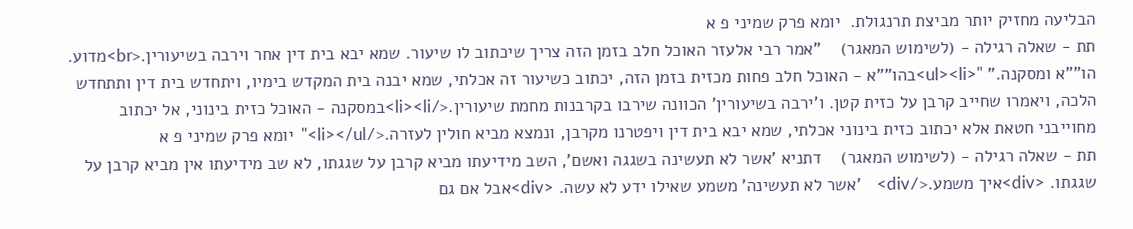הבליעה מחזיק יותר מביצת תרנגולת.  יומא פרק שמיני פ א
תת - שאלה רגילה - (לשימוש המאגר)    "אמר רבי אלעזר האוכל חלב בזמן הזה צריך שיכתוב לו שיעור. שמא יבא בית דין אחר וירבה בשיעורין.<br>מדוע. הו""א ומסקנה." "<ul><li>בהו""א - האוכל חלב פחות מכזית בזמן הזה, יכתוב כשיעור זה אכלתי, שמא יבנה בית המקדש בימיו, ויתחדש בית דין ותתחדש הלכה, ויאמרו שחייב קרבן על כזית קטן. ו'ירבה בשיעורין' הכוונה שירבו בקרבנות מחמת שיעורין.</li><li>במסקנה - האוכל כזית בינוני, אל יכתוב מחוייבני חטאת אלא יכתוב כזית בינוני אכלתי, שמא יבא בית דין ויפטרנו מקרבן, ונמצא מביא חולין לעזרה.</li></ul>"  יומא פרק שמיני פ א
תת - שאלה רגילה - (לשימוש המאגר)    דתניא 'אשר לא תעשינה בשגגה ואשם', השב מידיעתו מביא קרבן על שגגתו, לא שב מידיעתו אין מביא קרבן על שגגתו. <div>איך משמע.</div>    'אשר לא תעשינה' משמע שאילו ידע לא עשה. <div>אבל אם גם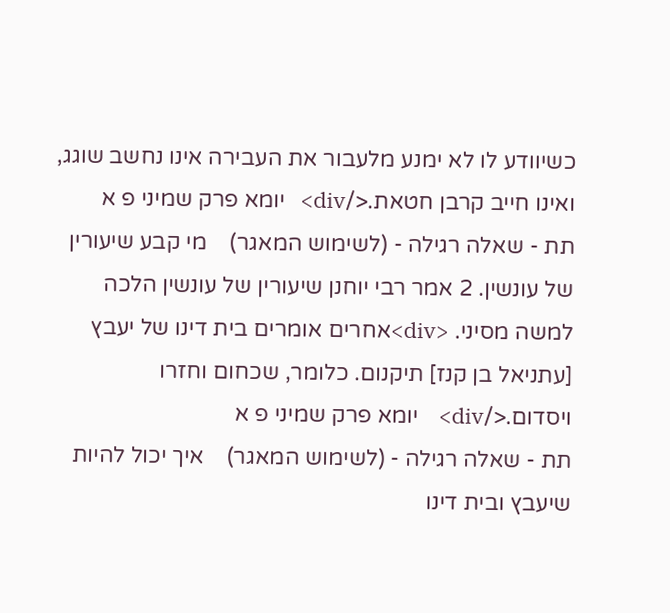כשיוודע לו לא ימנע מלעבור את העבירה אינו נחשב שוגג, ואינו חייב קרבן חטאת.</div>   יומא פרק שמיני פ א
תת - שאלה רגילה - (לשימוש המאגר)    מי קבע שיעורין של עונשין. 2 אמר רבי יוחנן שיעורין של עונשין הלכה למשה מסיני. <div>אחרים אומרים בית דינו של יעבץ [עתניאל בן קנז] תיקנום. כלומר, שכחום וחזרו ויסדום.</div>    יומא פרק שמיני פ א
תת - שאלה רגילה - (לשימוש המאגר)    איך יכול להיות שיעבץ ובית דינו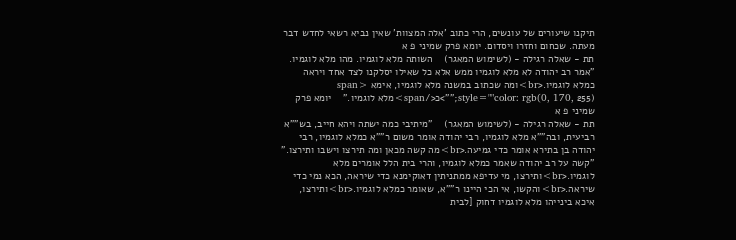תיקנו שיעורים של עונשים, הרי כתוב 'אלה המצוות' שאין נביא רשאי לחדש דבר מעתה. שכחום וחזרו ויסדום. יומא פרק שמיני פ א
תת - שאלה רגילה - (לשימוש המאגר)    השותה מלא לוגמיו. מהו מלא לוגמיו.   "אמר רב יהודה לא מלא לוגמיו ממש אלא כל שאילו יסלקנו לצד אחד ויראה כמלא לוגמיו.<br>ומה שכתוב במשנה מלא לוגמיו, אימא <span style=""color: rgb(0, 170, 255);"">כ</span>מלא לוגמיו."    יומא פרק שמיני פ א
תת - שאלה רגילה - (לשימוש המאגר)    "מיתיבי כמה ישתה ויהא חייב, בש""א רביעית, ובה""א מלא לוגמיו, רבי יהודה אומר משום ר""א כמלא לוגמיו, רבי יהודה בן בתירא אומר כדי גמיעה.<br>מה קשה מכאן ומה תירצו וישבו ותירצו."   "קשה על רב יהודה שאמר כמלא לוגמיו, והרי בית הלל אומרים מלא לוגמיו.<br>ותירצו, מי עדיפא ממתניתין דאוקימנא כדי שיראה, הכא נמי כדי שיראה.<br>והקשו, אי הכי היינו ר""א, שאומר כמלא לוגמיו.<br>ותירצו, איכא בינייהו מלא לוגמיו דחוק [לבית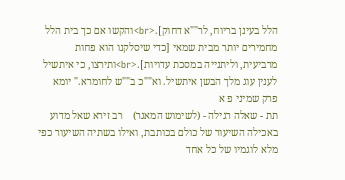הלל בעינן בריוח, לר""א דחוק].<br>והקשו אם כך בית הלל מחמירים יותר מבית שמאי [כדי שיסלקנו הוא פחות מרביעית, וליתנייה במסכת עדויות].<br>ותירצו, כי איתשיל לענין עוג מלך הבשן איתשיל. וא""כ ב""ש לחומרא." יומא פרק שמיני פ א
תת - שאלה רגילה - (לשימוש המאגר)    רב זירא שאל מדוע באכילה השיעור של כולם בכותבת, ואילו בשתיה השיעור כפי מלא לוגמיו של כל אחד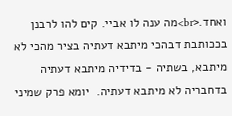ואחד.<br>מה ענה לו אביי. קים להו לרבנן בככותבת דבהכי מיתבא דעתיה בציר מהכי לא מיתבא, בשתיה - בדידיה מיתבא דעתיה בדחבריה לא מיתבא דעתיה.  יומא פרק שמיני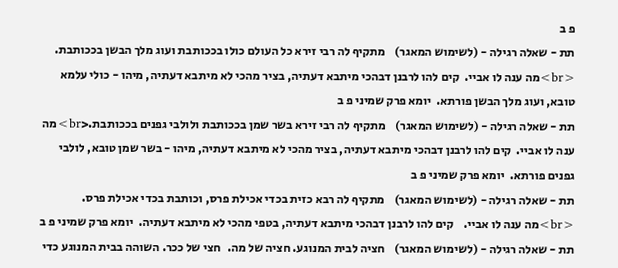פ ב
תת - שאלה רגילה - (לשימוש המאגר)    מתקיף לה רבי זירא כל העולם כולו בככותבת ועוג מלך הבשן בככותבת. <br>מה ענה לו אביי.  קים להו לרבנן דבהכי מיתבא דעתיה, בציר מהכי לא מיתבא דעתיה, מיהו - כולי עלמא טובא, ועוג מלך הבשן פורתא.  יומא פרק שמיני פ ב
תת - שאלה רגילה - (לשימוש המאגר)    מתקיף לה רבי זירא בשר שמן בככותבת ולולבי גפנים בככותבת.<br>מה ענה לו אביי.  קים להו לרבנן דבהכי מיתבא דעתיה, בציר מהכי לא מיתבא דעתיה, מיהו - בשר שמן טובא, לולבי גפנים פורתא.  יומא פרק שמיני פ ב
תת - שאלה רגילה - (לשימוש המאגר)    מתקיף לה רבא כזית בכדי אכילת פרס, וכותבת בכדי אכילת פרס. <br>מה ענה לו אביי.    קים להו לרבנן דבהכי מיתבא דעתיה, בטפי מהכי לא מיתבא דעתיה.  יומא פרק שמיני פ ב
תת - שאלה רגילה - (לשימוש המאגר)    חציה לבית המנוגע. חציה של מה.   חצי של ככר. השוהה בבית המנוגע כדי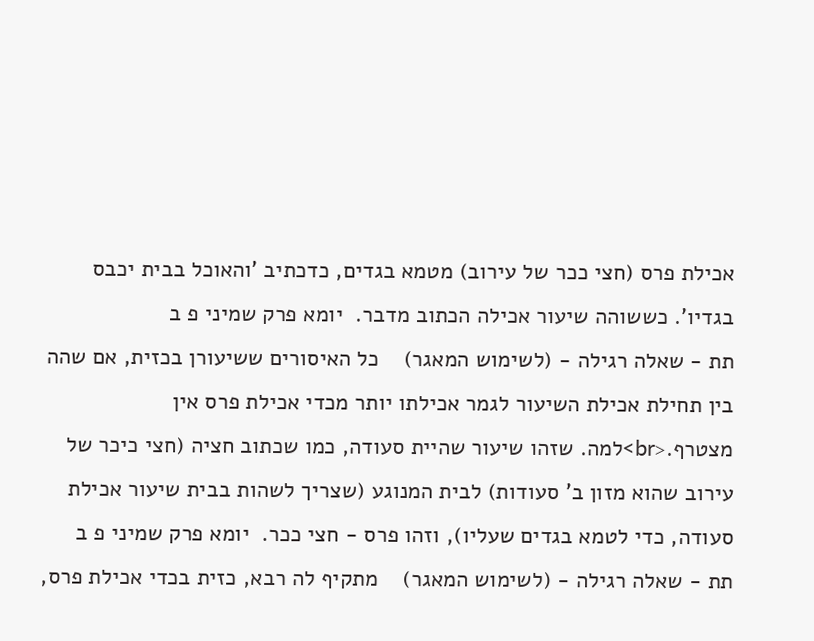אכילת פרס (חצי ככר של עירוב) מטמא בגדים, כדכתיב 'והאוכל בבית יכבס בגדיו'. כששוהה שיעור אכילה הכתוב מדבר.  יומא פרק שמיני פ ב
תת - שאלה רגילה - (לשימוש המאגר)    כל האיסורים ששיעורן בכזית, אם שהה בין תחילת אכילת השיעור לגמר אכילתו יותר מכדי אכילת פרס אין מצטרף.<br>למה. שזהו שיעור שהיית סעודה, כמו שכתוב חציה (חצי כיכר של עירוב שהוא מזון ב' סעודות) לבית המנוגע (שצריך לשהות בבית שיעור אכילת סעודה, כדי לטמא בגדים שעליו), וזהו פרס - חצי ככר.  יומא פרק שמיני פ ב
תת - שאלה רגילה - (לשימוש המאגר)    מתקיף לה רבא, כזית בכדי אכילת פרס,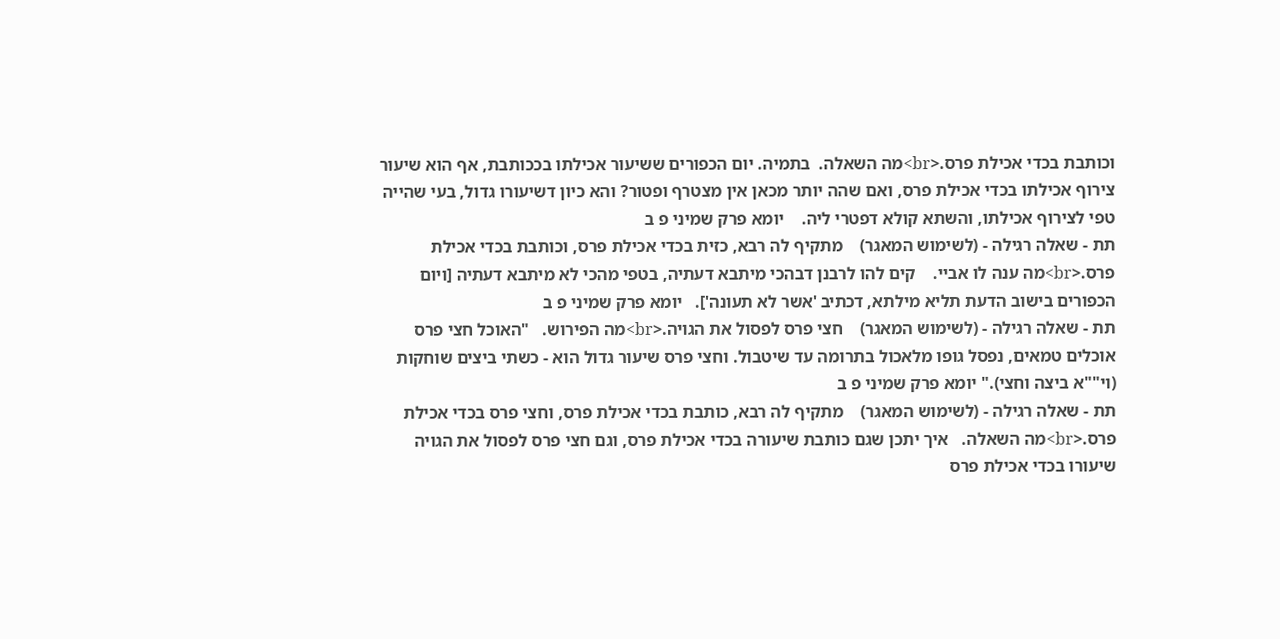וכותבת בכדי אכילת פרס.<br>מה השאלה.  בתמיה. יום הכפורים ששיעור אכילתו בככותבת, אף הוא שיעור צירוף אכילתו בכדי אכילת פרס, ואם שהה יותר מכאן אין מצטרף ופטור? והא כיון דשיעורו גדול, בעי שהייה טפי לצירוף אכילתו, והשתא קולא דפטרי ליה.    יומא פרק שמיני פ ב
תת - שאלה רגילה - (לשימוש המאגר)    מתקיף לה רבא, כזית בכדי אכילת פרס, וכותבת בכדי אכילת פרס.<br>מה ענה לו אביי.    קים להו לרבנן דבהכי מיתבא דעתיה, בטפי מהכי לא מיתבא דעתיה [ויום הכפורים בישוב הדעת תליא מילתא, דכתיב 'אשר לא תעונה'].   יומא פרק שמיני פ ב
תת - שאלה רגילה - (לשימוש המאגר)    חצי פרס לפסול את הגויה.<br>מה הפירוש.   "האוכל חצי פרס אוכלים טמאים, נפסל גופו מלאכול בתרומה עד שיטבול. וחצי פרס שיעור גדול הוא - כשתי ביצים שוחקות (וי""א ביצה וחצי)." יומא פרק שמיני פ ב
תת - שאלה רגילה - (לשימוש המאגר)    מתקיף לה רבא, כותבת בכדי אכילת פרס, וחצי פרס בכדי אכילת פרס.<br>מה השאלה.   איך יתכן שגם כותבת שיעורה בכדי אכילת פרס, וגם חצי פרס לפסול את הגויה שיעורו בכדי אכילת פרס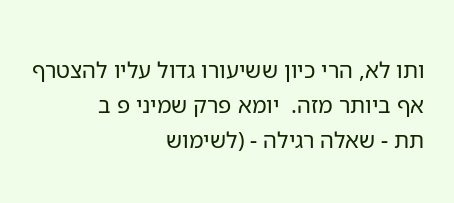ותו לא, הרי כיון ששיעורו גדול עליו להצטרף אף ביותר מזה.  יומא פרק שמיני פ ב
תת - שאלה רגילה - (לשימוש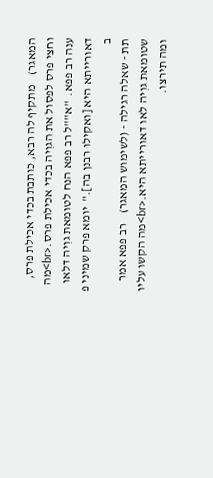המאגר)    מתקיף לה רבא, כותבת בכדי אכילת פרס, וחצי פרס לפסול את הגוִיה בכדי אכילת פרס.<br>מה ענה רב פפא.  "א""ל רב פפא הנח לטומאת גוִיה דלאו דאורייתא היא [ואקילו רבנן בה]."  יומא פרק שמיני פ ב
תת - שאלה רגילה - (לשימוש המאגר)    רב פפא אמר שטומאת גוִיה לאו דאורייתא היא.<br>מה הקשו עליו ומה תירצו.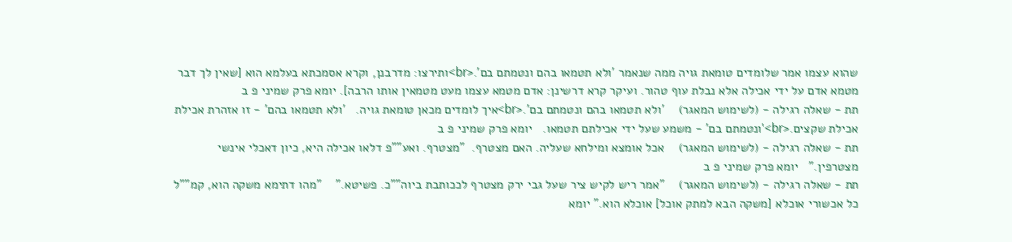שהוא עצמו אמר שלומדים טומאת גויה ממה שנאמר 'ולא תטמאו בהם ונטמתם בם'.<br>ותירצו: מדרבנן, וקרא אסמכתא בעלמא הוא [שאין לך דבר מטמא אדם על ידי אכילה אלא נבלת עוף טהור. ועיקר קרא דרשינן: אדם מטמא עצמו מעט מטמאין אותו הרבה]. יומא פרק שמיני פ ב
תת - שאלה רגילה - (לשימוש המאגר)    'ולא תטמאו בהם ונטמתם בם'.<br>איך לומדים מכאן טומאת גויה.   'ולא תטמאו בהם' - זו אזהרת אכילת אכילת שקצים.<br>'ונטמתם בם' - משמע שעל ידי אכילתם תטמאו.   יומא פרק שמיני פ ב
תת - שאלה רגילה - (לשימוש המאגר)    אכל אומצא ומילחא שעליה. האם מצטרף.  "מצטרף. ואע""פ דלאו אכילה היא, כיון דאכלי אינשי מצטרפין."   יומא פרק שמיני פ ב
תת - שאלה רגילה - (לשימוש המאגר)    "אמר ריש לקיש ציר שעל גבי ירק מצטרף לככותבת ביוה""כ. פשיטא."    "מהו דתימא משקה הוא, קמ""ל כל אכשורי אוכלא [משקה הבא למתק אוכל] אוכלא הוא." יומא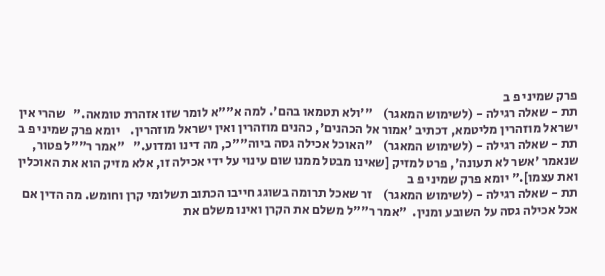פרק שמיני פ ב
תת - שאלה רגילה - (לשימוש המאגר)    "'ולא תטמאו בהם'. למה א""א לומר שזו אזהרת טומאה."   שהרי אין ישראל מוזהרין מליטמא, דכתיב 'אמור אל הכהנים', כהנים מוזהרין ואין ישראל מוזהרין.    יומא פרק שמיני פ ב
תת - שאלה רגילה - (לשימוש המאגר)    "האוכל אכילה גסה ביוה""כ, מה דינו ומדוע."   "אמר ר""ל פטור, שנאמר 'אשר לא תעונה', פרט למזיק [שאינו מבטל ממנו שום עינוי על ידי אכילה זו, אלא מזיק הוא את האוכלין ואת עצמו]." יומא פרק שמיני פ ב
תת - שאלה רגילה - (לשימוש המאגר)    זר שאכל תרומה בשוגג חייבו הכתוב תשלומי קרן וחומש. מה הדין אם אכל אכילה גסה על השובע ומנין.  "אמר ר""ל משלם את הקרן ואינו משלם את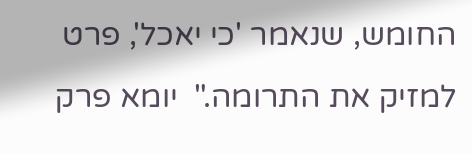החומש, שנאמר 'כי יאכל', פרט למזיק את התרומה."  יומא פרק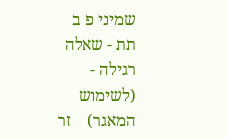שמיני פ ב
תת - שאלה רגילה - (לשימוש המאגר)    זר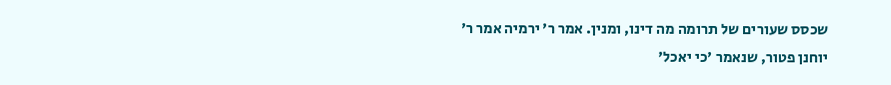שכסס שעורים של תרומה מה דינו, ומנין. אמר ר' ירמיה אמר ר' יוחנן פטור, שנאמר 'כי יאכל'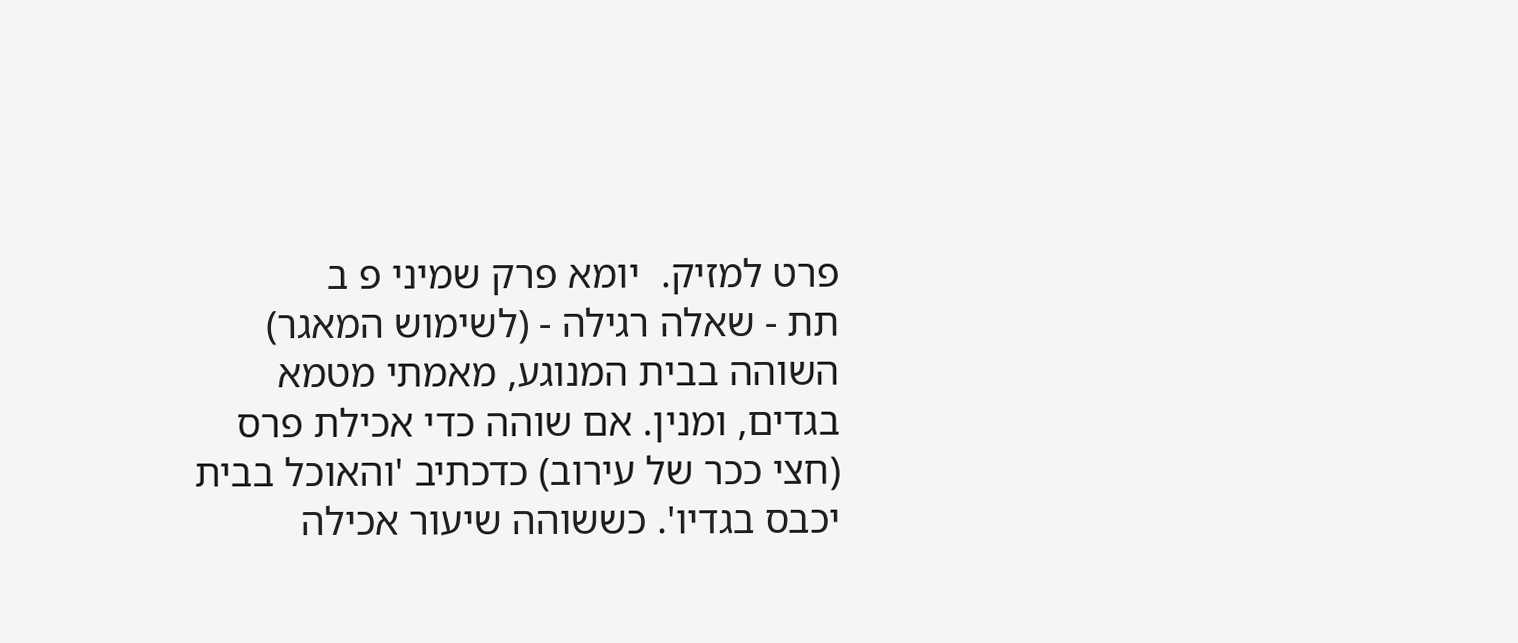פרט למזיק.  יומא פרק שמיני פ ב
תת - שאלה רגילה - (לשימוש המאגר)    השוהה בבית המנוגע, מאמתי מטמא בגדים, ומנין. אם שוהה כדי אכילת פרס (חצי ככר של עירוב) כדכתיב 'והאוכל בבית יכבס בגדיו'. כששוהה שיעור אכילה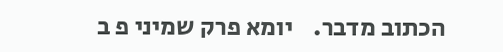הכתוב מדבר.    יומא פרק שמיני פ ב